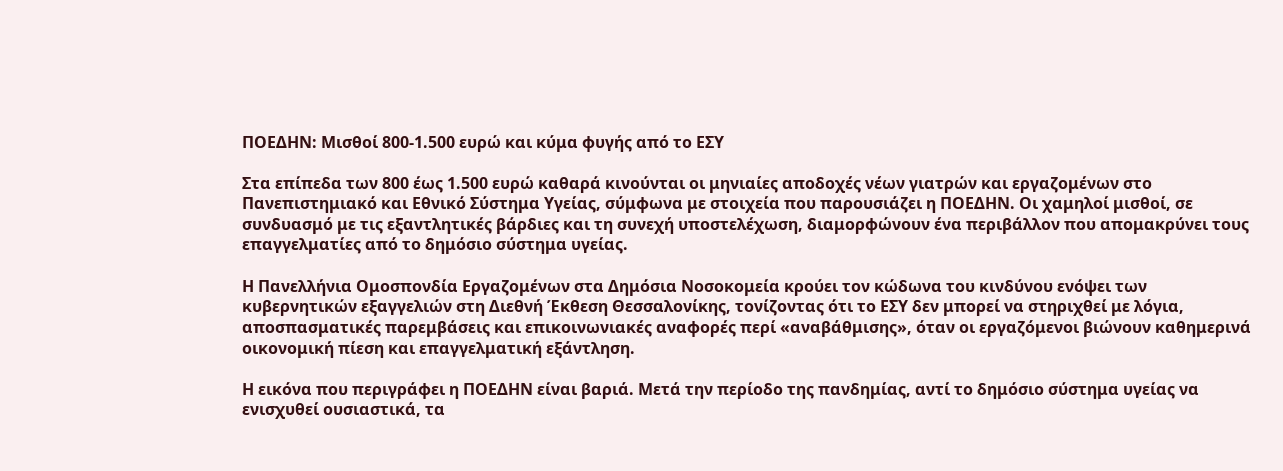ΠΟΕΔΗΝ: Μισθοί 800-1.500 ευρώ και κύμα φυγής από το ΕΣΥ

Στα επίπεδα των 800 έως 1.500 ευρώ καθαρά κινούνται οι μηνιαίες αποδοχές νέων γιατρών και εργαζομένων στο Πανεπιστημιακό και Εθνικό Σύστημα Υγείας, σύμφωνα με στοιχεία που παρουσιάζει η ΠΟΕΔΗΝ. Οι χαμηλοί μισθοί, σε συνδυασμό με τις εξαντλητικές βάρδιες και τη συνεχή υποστελέχωση, διαμορφώνουν ένα περιβάλλον που απομακρύνει τους επαγγελματίες από το δημόσιο σύστημα υγείας.

Η Πανελλήνια Ομοσπονδία Εργαζομένων στα Δημόσια Νοσοκομεία κρούει τον κώδωνα του κινδύνου ενόψει των κυβερνητικών εξαγγελιών στη Διεθνή Έκθεση Θεσσαλονίκης, τονίζοντας ότι το ΕΣΥ δεν μπορεί να στηριχθεί με λόγια, αποσπασματικές παρεμβάσεις και επικοινωνιακές αναφορές περί «αναβάθμισης», όταν οι εργαζόμενοι βιώνουν καθημερινά οικονομική πίεση και επαγγελματική εξάντληση.

Η εικόνα που περιγράφει η ΠΟΕΔΗΝ είναι βαριά. Μετά την περίοδο της πανδημίας, αντί το δημόσιο σύστημα υγείας να ενισχυθεί ουσιαστικά, τα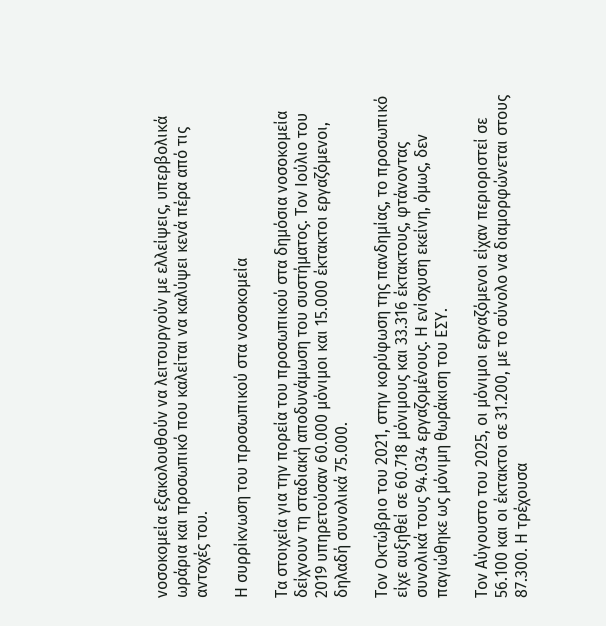νοσοκομεία εξακολουθούν να λειτουργούν με ελλείψεις, υπερβολικά ωράρια και προσωπικό που καλείται να καλύψει κενά πέρα από τις αντοχές του.

Η συρρίκνωση του προσωπικού στα νοσοκομεία

Τα στοιχεία για την πορεία του προσωπικού στα δημόσια νοσοκομεία δείχνουν τη σταδιακή αποδυνάμωση του συστήματος. Τον Ιούλιο του 2019 υπηρετούσαν 60.000 μόνιμοι και 15.000 έκτακτοι εργαζόμενοι, δηλαδή συνολικά 75.000.

Τον Οκτώβριο του 2021, στην κορύφωση της πανδημίας, το προσωπικό είχε αυξηθεί σε 60.718 μόνιμους και 33.316 έκτακτους, φτάνοντας συνολικά τους 94.034 εργαζομένους. Η ενίσχυση εκείνη, όμως, δεν παγιώθηκε ως μόνιμη θωράκιση του ΕΣΥ.

Τον Αύγουστο του 2025, οι μόνιμοι εργαζόμενοι είχαν περιοριστεί σε 56.100 και οι έκτακτοι σε 31.200, με το σύνολο να διαμορφώνεται στους 87.300. Η τρέχουσα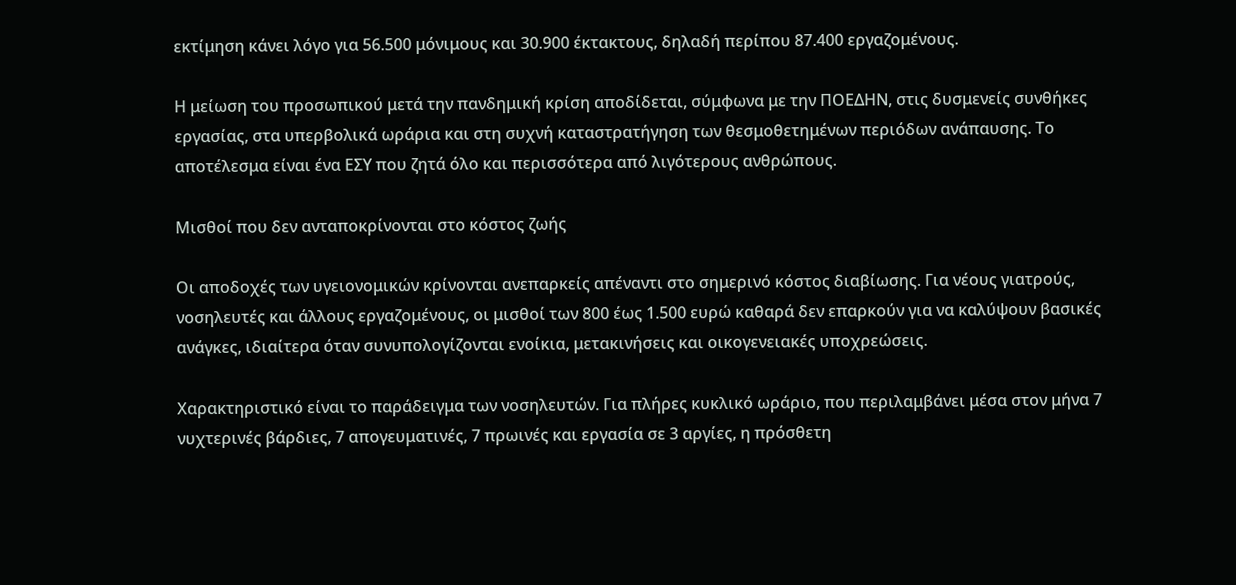εκτίμηση κάνει λόγο για 56.500 μόνιμους και 30.900 έκτακτους, δηλαδή περίπου 87.400 εργαζομένους.

Η μείωση του προσωπικού μετά την πανδημική κρίση αποδίδεται, σύμφωνα με την ΠΟΕΔΗΝ, στις δυσμενείς συνθήκες εργασίας, στα υπερβολικά ωράρια και στη συχνή καταστρατήγηση των θεσμοθετημένων περιόδων ανάπαυσης. Το αποτέλεσμα είναι ένα ΕΣΥ που ζητά όλο και περισσότερα από λιγότερους ανθρώπους.

Μισθοί που δεν ανταποκρίνονται στο κόστος ζωής

Οι αποδοχές των υγειονομικών κρίνονται ανεπαρκείς απέναντι στο σημερινό κόστος διαβίωσης. Για νέους γιατρούς, νοσηλευτές και άλλους εργαζομένους, οι μισθοί των 800 έως 1.500 ευρώ καθαρά δεν επαρκούν για να καλύψουν βασικές ανάγκες, ιδιαίτερα όταν συνυπολογίζονται ενοίκια, μετακινήσεις και οικογενειακές υποχρεώσεις.

Χαρακτηριστικό είναι το παράδειγμα των νοσηλευτών. Για πλήρες κυκλικό ωράριο, που περιλαμβάνει μέσα στον μήνα 7 νυχτερινές βάρδιες, 7 απογευματινές, 7 πρωινές και εργασία σε 3 αργίες, η πρόσθετη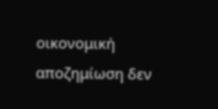οικονομική αποζημίωση δεν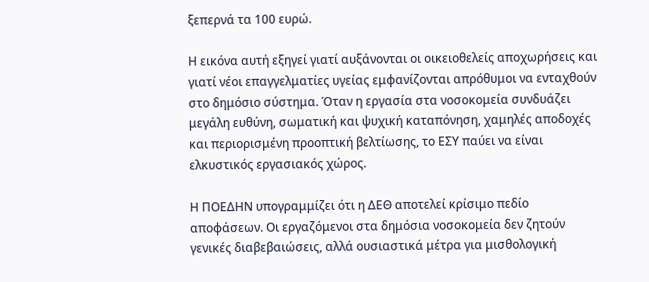ξεπερνά τα 100 ευρώ.

Η εικόνα αυτή εξηγεί γιατί αυξάνονται οι οικειοθελείς αποχωρήσεις και γιατί νέοι επαγγελματίες υγείας εμφανίζονται απρόθυμοι να ενταχθούν στο δημόσιο σύστημα. Όταν η εργασία στα νοσοκομεία συνδυάζει μεγάλη ευθύνη, σωματική και ψυχική καταπόνηση, χαμηλές αποδοχές και περιορισμένη προοπτική βελτίωσης, το ΕΣΥ παύει να είναι ελκυστικός εργασιακός χώρος.

Η ΠΟΕΔΗΝ υπογραμμίζει ότι η ΔΕΘ αποτελεί κρίσιμο πεδίο αποφάσεων. Οι εργαζόμενοι στα δημόσια νοσοκομεία δεν ζητούν γενικές διαβεβαιώσεις, αλλά ουσιαστικά μέτρα για μισθολογική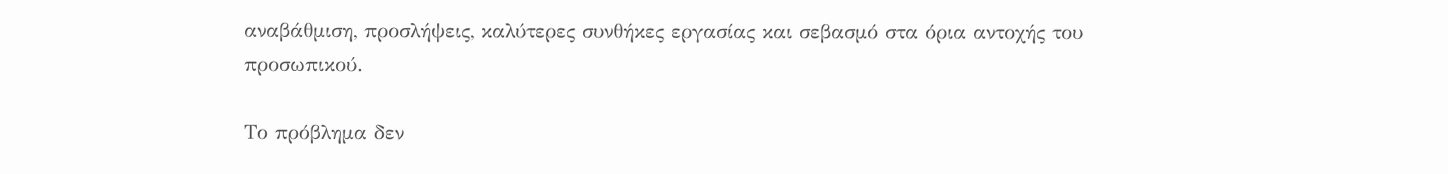αναβάθμιση, προσλήψεις, καλύτερες συνθήκες εργασίας και σεβασμό στα όρια αντοχής του προσωπικού.

Το πρόβλημα δεν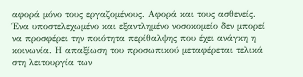αφορά μόνο τους εργαζομένους. Αφορά και τους ασθενείς. Ένα υποστελεχωμένο και εξαντλημένο νοσοκομείο δεν μπορεί να προσφέρει την ποιότητα περίθαλψης που έχει ανάγκη η κοινωνία. Η απαξίωση του προσωπικού μεταφέρεται τελικά στη λειτουργία των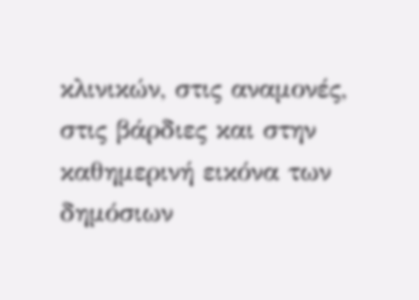κλινικών, στις αναμονές, στις βάρδιες και στην καθημερινή εικόνα των δημόσιων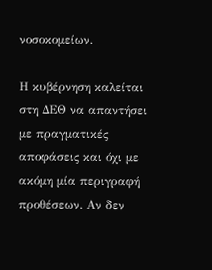νοσοκομείων.

Η κυβέρνηση καλείται στη ΔΕΘ να απαντήσει με πραγματικές αποφάσεις και όχι με ακόμη μία περιγραφή προθέσεων. Αν δεν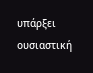υπάρξει ουσιαστική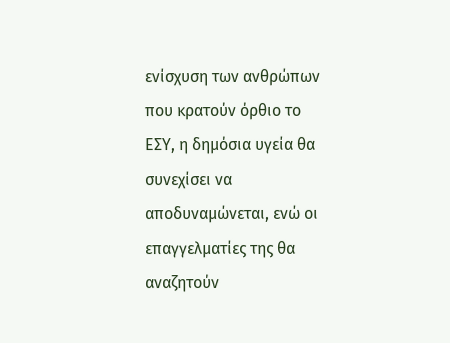ενίσχυση των ανθρώπων που κρατούν όρθιο το ΕΣΥ, η δημόσια υγεία θα συνεχίσει να αποδυναμώνεται, ενώ οι επαγγελματίες της θα αναζητούν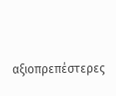αξιοπρεπέστερες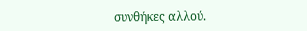συνθήκες αλλού.